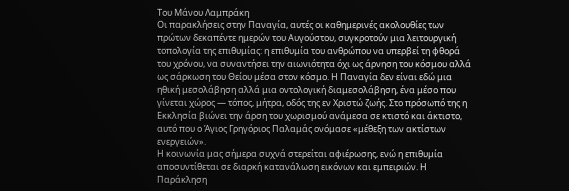Του Μάνου Λαμπράκη
Οι παρακλήσεις στην Παναγία, αυτές οι καθημερινές ακολουθίες των πρώτων δεκαπέντε ημερών του Αυγούστου, συγκροτούν μια λειτουργική τοπολογία της επιθυμίας: η επιθυμία του ανθρώπου να υπερβεί τη φθορά του χρόνου, να συναντήσει την αιωνιότητα όχι ως άρνηση του κόσμου αλλά ως σάρκωση του Θείου μέσα στον κόσμο. Η Παναγία δεν είναι εδώ μια ηθική μεσολάβηση αλλά μια οντολογική διαμεσολάβηση, ένα μέσο που γίνεται χώρος — τόπος, μήτρα, οδός της εν Χριστώ ζωής. Στο πρόσωπό της η Εκκλησία βιώνει την άρση του χωρισμού ανάμεσα σε κτιστό και άκτιστο, αυτό που ο Άγιος Γρηγόριος Παλαμάς ονόμασε «μέθεξη των ακτίστων ενεργειών».
Η κοινωνία μας σήμερα συχνά στερείται αφιέρωσης, ενώ η επιθυμία αποσυντίθεται σε διαρκή κατανάλωση εικόνων και εμπειριών. Η Παράκληση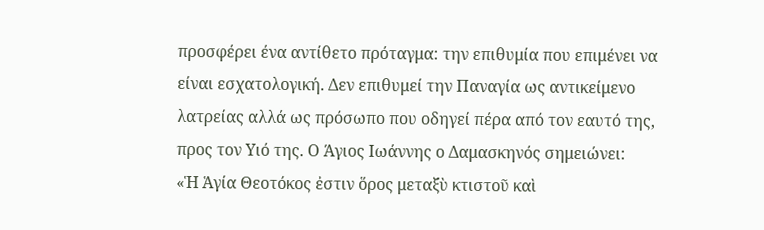προσφέρει ένα αντίθετο πρόταγμα: την επιθυμία που επιμένει να είναι εσχατολογική. Δεν επιθυμεί την Παναγία ως αντικείμενο λατρείας αλλά ως πρόσωπο που οδηγεί πέρα από τον εαυτό της, προς τον Υιό της. Ο Άγιος Ιωάννης ο Δαμασκηνός σημειώνει:
«Ἡ Ἁγία Θεοτόκος ἐστιν ὅρος μεταξὺ κτιστοῦ καὶ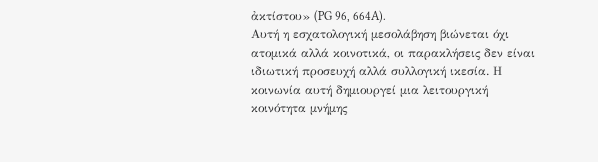ἀκτίστου» (PG 96, 664A).
Αυτή η εσχατολογική μεσολάβηση βιώνεται όχι ατομικά αλλά κοινοτικά, οι παρακλήσεις δεν είναι ιδιωτική προσευχή αλλά συλλογική ικεσία. Η κοινωνία αυτή δημιουργεί μια λειτουργική κοινότητα μνήμης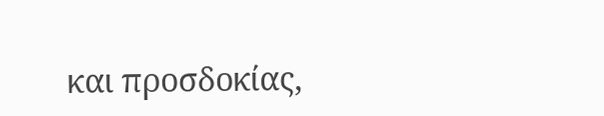και προσδοκίας,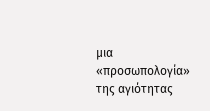μια «προσωπολογία» της αγιότητας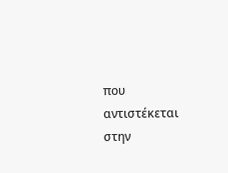που αντιστέκεται στην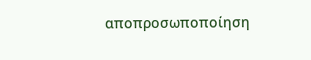αποπροσωποποίηση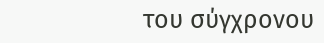του σύγχρονου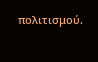πολιτισμού.